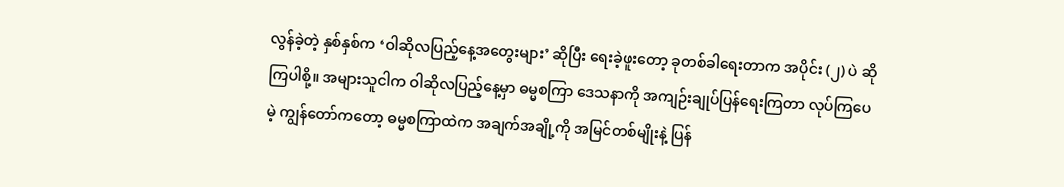လွန်ခဲ့တဲ့ နှစ်နှစ်က ‘ဝါဆိုလပြည့်နေ့အတွေးများ’ ဆိုပြီး ရေးခဲ့ဖူးတော့ ခုတစ်ခါရေးတာက အပိုင်း (၂) ပဲ ဆိုကြပါစို့။ အများသူငါက ဝါဆိုလပြည့်နေ့မှာ ဓမ္မစကြာ ဒေသနာကို အကျဉ်းချုပ်ပြန်ရေးကြတာ လုပ်ကြပေမဲ့ ကျွန်တော်ကတော့ ဓမ္မစကြာထဲက အချက်အချို့ကို အမြင်တစ်မျိုးနဲ့ ပြန်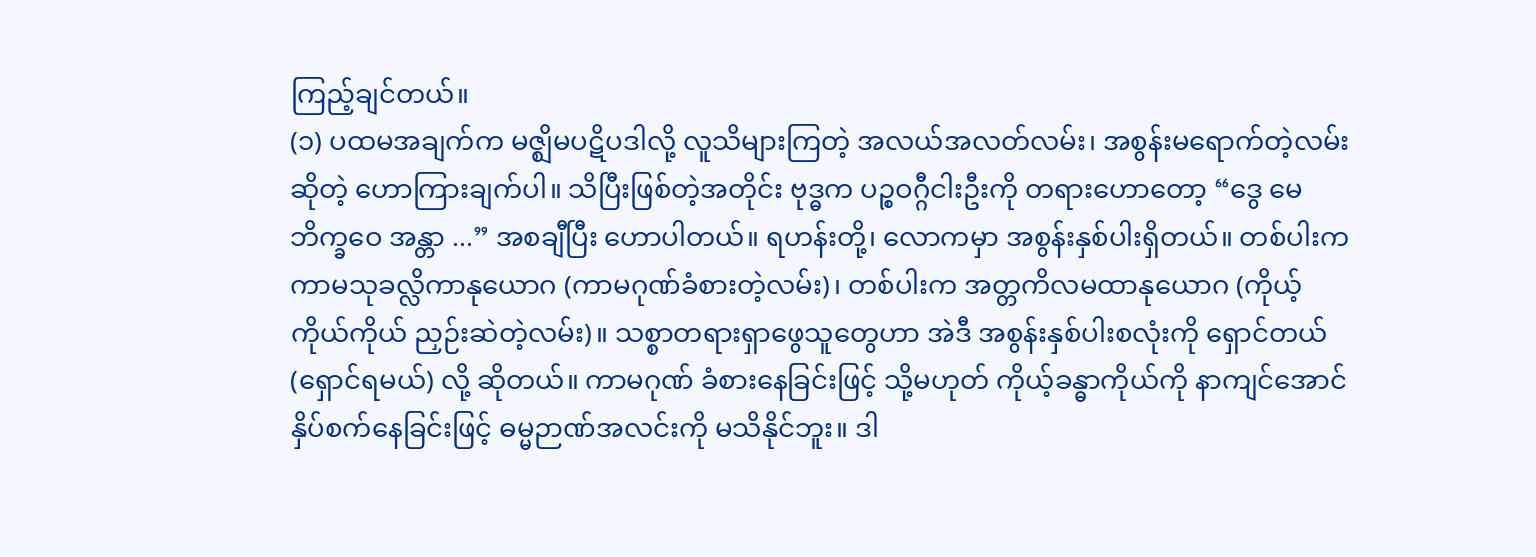ကြည့်ချင်တယ်။
(၁) ပထမအချက်က မဇ္ဈိမပဋိပဒါလို့ လူသိများကြတဲ့ အလယ်အလတ်လမ်း၊ အစွန်းမရောက်တဲ့လမ်း ဆိုတဲ့ ဟောကြားချက်ပါ။ သိပြီးဖြစ်တဲ့အတိုင်း ဗုဒ္ဓက ပဉ္စဝဂ္ဂီငါးဦးကို တရားဟောတော့ “ဒွေ မေ ဘိက္ခဝေ အန္တာ ...” အစချီပြီး ဟောပါတယ်။ ရဟန်းတို့၊ လောကမှာ အစွန်းနှစ်ပါးရှိတယ်။ တစ်ပါးက ကာမသုခလ္လိကာနုယောဂ (ကာမဂုဏ်ခံစားတဲ့လမ်း)၊ တစ်ပါးက အတ္တကိလမထာနုယောဂ (ကိုယ့်ကိုယ်ကိုယ် ညှဉ်းဆဲတဲ့လမ်း)။ သစ္စာတရားရှာဖွေသူတွေဟာ အဲဒီ အစွန်းနှစ်ပါးစလုံးကို ရှောင်တယ် (ရှောင်ရမယ်) လို့ ဆိုတယ်။ ကာမဂုဏ် ခံစားနေခြင်းဖြင့် သို့မဟုတ် ကိုယ့်ခန္ဓာကိုယ်ကို နာကျင်အောင် နှိပ်စက်နေခြင်းဖြင့် ဓမ္မဉာဏ်အလင်းကို မသိနိုင်ဘူး။ ဒါ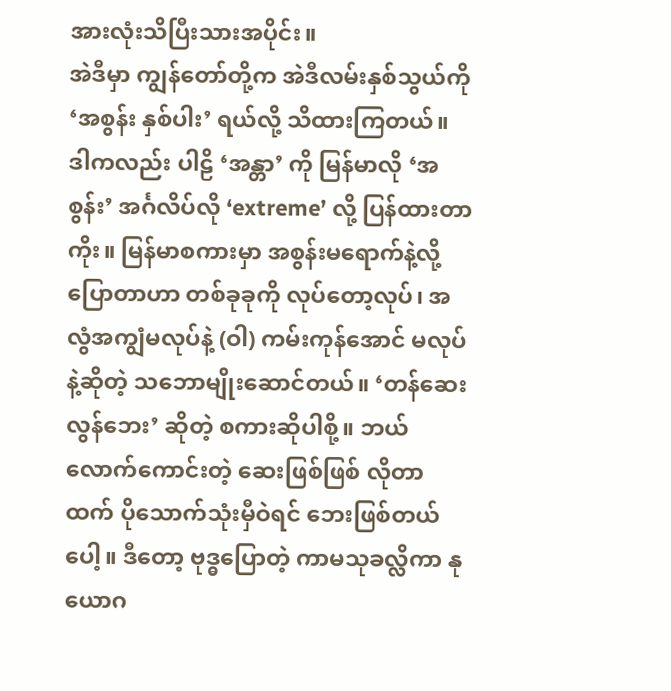အားလုံးသိပြီးသားအပိုင်း။
အဲဒီမှာ ကျွန်တော်တို့က အဲဒီလမ်းနှစ်သွယ်ကို ‘အစွန်း နှစ်ပါး’ ရယ်လို့ သိထားကြတယ်။ ဒါကလည်း ပါဠိ ‘အန္တာ’ ကို မြန်မာလို ‘အစွန်း’ အင်္ဂလိပ်လို ‘extreme’ လို့ ပြန်ထားတာကိုး။ မြန်မာစကားမှာ အစွန်းမရောက်နဲ့လို့ ပြောတာဟာ တစ်ခုခုကို လုပ်တော့လုပ်၊ အလွံအကျွံမလုပ်နဲ့ (ဝါ) ကမ်းကုန်အောင် မလုပ်နဲ့ဆိုတဲ့ သဘောမျိုးဆောင်တယ်။ ‘တန်ဆေးလွန်ဘေး’ ဆိုတဲ့ စကားဆိုပါစို့။ ဘယ်လောက်ကောင်းတဲ့ ဆေးဖြစ်ဖြစ် လိုတာထက် ပိုသောက်သုံးမှီဝဲရင် ဘေးဖြစ်တယ်ပေါ့။ ဒီတော့ ဗုဒ္ဓပြောတဲ့ ကာမသုခလ္လိကာ နုယောဂ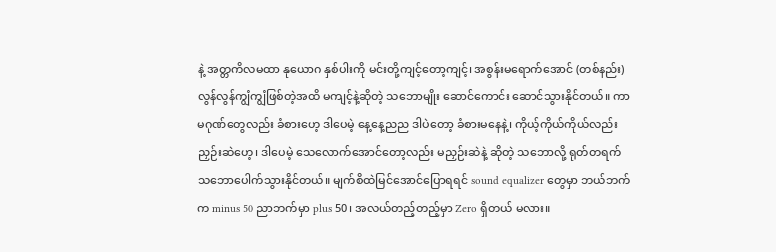နဲ့ အတ္တကိလမထာ နုယောဂ နှစ်ပါးကို မင်းတို့ကျင့်တော့ကျင့်၊ အစွန်းမရောက်အောင် (တစ်နည်း) လွန်လွန်ကျွံကျွံဖြစ်တဲ့အထိ မကျင့်နဲ့ဆိုတဲ့ သဘောမျိုး ဆောင်ကောင်း ဆောင်သွားနိုင်တယ်။ ကာမဂုဏ်တွေလည်း ခံစားဟေ့ ဒါပေမဲ့ နေ့နေ့ညည ဒါပဲတော့ ခံစားမနေနဲ့၊ ကိုယ့်ကိုယ်ကိုယ်လည်း ညှဉ်းဆဲဟေ့၊ ဒါပေမဲ့ သေလောက်အောင်တော့လည်း မညှဉ်းဆဲနဲ့ ဆိုတဲ့ သဘောလို့ ရုတ်တရက် သဘောပေါက်သွားနိုင်တယ်။ မျက်စိထဲမြင်အောင်ပြောရရင် sound equalizer တွေမှာ ဘယ်ဘက်က minus 50 ညာဘက်မှာ plus 50၊ အလယ်တည့်တည့်မှာ Zero ရှိတယ် မလား။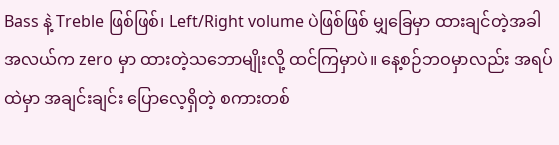Bass နဲ့ Treble ဖြစ်ဖြစ်၊ Left/Right volume ပဲဖြစ်ဖြစ် မျှခြေမှာ ထားချင်တဲ့အခါ အလယ်က zero မှာ ထားတဲ့သဘောမျိုးလို့ ထင်ကြမှာပဲ။ နေ့စဉ်ဘဝမှာလည်း အရပ်ထဲမှာ အချင်းချင်း ပြောလေ့ရှိတဲ့ စကားတစ်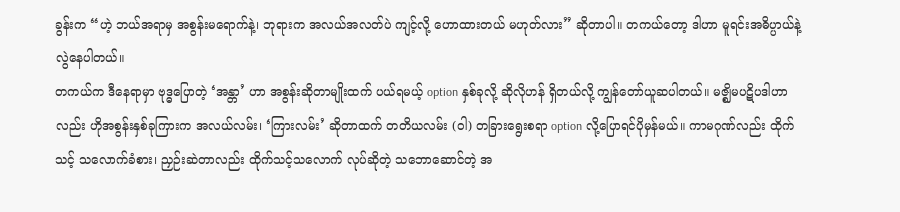ခွန်းက “ဟဲ့ ဘယ်အရာမှ အစွန်းမရောက်နဲ့၊ ဘုရားက အလယ်အလတ်ပဲ ကျင့်လို့ ဟောထားတယ် မဟုတ်လား” ဆိုတာပါ။ တကယ်တော့ ဒါဟာ မူရင်းအဓိပ္ပာယ်နဲ့ လွဲနေပါတယ်။
တကယ်က ဒီနေရာမှာ ဗုဒ္ဓပြောတဲ့ ‘အန္တာ’ ဟာ အစွန်းဆိုတာမျိုးထက် ပယ်ရမယ့် option နှစ်ခုလို့ ဆိုလိုဟန် ရှိတယ်လို့ ကျွန်တော်ယူဆပါတယ်။ မဇ္ဈိမပဋိပဒါဟာလည်း ဟိုအစွန်းနှစ်ခုကြားက အလယ်လမ်း၊ ‘ကြားလမ်း’ ဆိုတာထက် တတိယလမ်း (ဝါ) တခြားရွေးစရာ option လို့ပြောရင်ပိုမှန်မယ်။ ကာမဂုဏ်လည်း ထိုက်သင့် သလောက်ခံစား၊ ညှဉ်းဆဲတာလည်း ထိုက်သင့်သလောက် လုပ်ဆိုတဲ့ သဘောဆောင်တဲ့ အ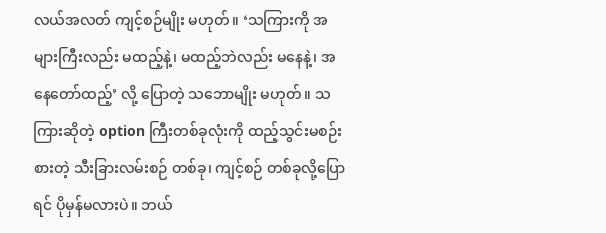လယ်အလတ် ကျင့်စဉ်မျိုး မဟုတ်။ ‘သကြားကို အများကြီးလည်း မထည့်နဲ့၊ မထည့်ဘဲလည်း မနေနဲ့၊ အနေတော်ထည့်’ လို့ ပြောတဲ့ သဘောမျိုး မဟုတ်။ သကြားဆိုတဲ့ option ကြီးတစ်ခုလုံးကို ထည့်သွင်းမစဉ်းစားတဲ့ သီးခြားလမ်းစဉ် တစ်ခု၊ ကျင့်စဉ် တစ်ခုလို့ပြောရင် ပိုမှန်မလားပဲ။ ဘယ်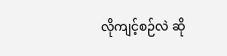လိုကျင့်စဉ်လဲ ဆို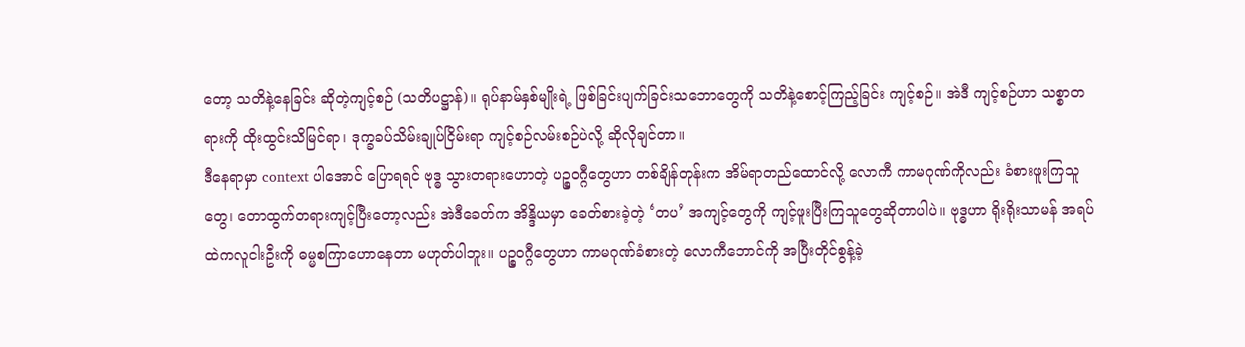တော့ သတိနဲ့နေခြင်း ဆိုတဲ့ကျင့်စဉ် (သတိပဋ္ဌာန်)။ ရုပ်နာမ်နှစ်မျိုးရဲ့ ဖြစ်ခြင်းပျက်ခြင်းသဘောတွေကို သတိနဲ့စောင့်ကြည့်ခြင်း ကျင့်စဉ်။ အဲဒီ ကျင့်စဉ်ဟာ သစ္စာတရားကို ထိုးထွင်းသိမြင်ရာ၊ ဒုက္ခခပ်သိမ်းချုပ်ငြိမ်းရာ ကျင့်စဉ်လမ်းစဉ်ပဲလို့ ဆိုလိုချင်တာ။
ဒီနေရာမှာ context ပါအောင် ပြောရရင် ဗုဒ္ဓ သွားတရားဟောတဲ့ ပဉ္စဝဂ္ဂီတွေဟာ တစ်ချိန်တုန်းက အိမ်ရာတည်ထောင်လို့ လောကီ ကာမဂုဏ်ကိုလည်း ခံစားဖူးကြသူတွေ၊ တောထွက်တရားကျင့်ပြီးတော့လည်း အဲဒီခေတ်က အိန္ဒိယမှာ ခေတ်စားခဲ့တဲ့ ‘တပ’ အကျင့်တွေကို ကျင့်ဖူးပြီးကြသူတွေဆိုတာပါပဲ။ ဗုဒ္ဓဟာ ရိုးရိုးသာမန် အရပ်ထဲကလူငါးဦးကို ဓမ္မစကြာဟောနေတာ မဟုတ်ပါဘူး။ ပဉ္စဝဂ္ဂီတွေဟာ ကာမဂုဏ်ခံစားတဲ့ လောကီဘောင်ကို အပြီးတိုင်စွန့်ခဲ့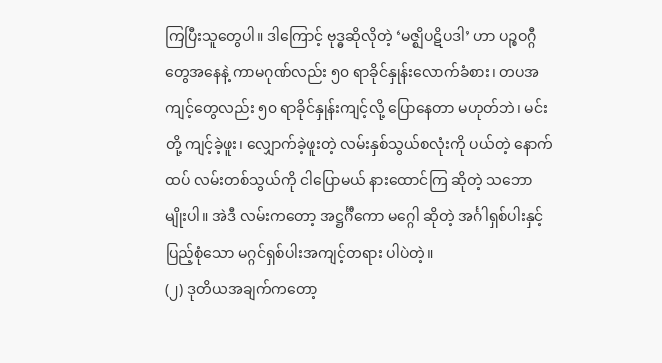ကြပြီးသူတွေပါ။ ဒါကြောင့် ဗုဒ္ဓဆိုလိုတဲ့ ‘မဇ္ဈိပဋိပဒါ’ ဟာ ပဉ္စဝဂ္ဂီတွေအနေနဲ့ ကာမဂုဏ်လည်း ၅၀ ရာခိုင်နှုန်းလောက်ခံစား၊ တပအကျင့်တွေလည်း ၅၀ ရာခိုင်နှုန်းကျင့်လို့ ပြောနေတာ မဟုတ်ဘဲ၊ မင်းတို့ ကျင့်ခဲ့ဖူး၊ လျှောက်ခဲ့ဖူးတဲ့ လမ်းနှစ်သွယ်စလုံးကို ပယ်တဲ့ နောက်ထပ် လမ်းတစ်သွယ်ကို ငါပြောမယ် နားထောင်ကြ ဆိုတဲ့ သဘောမျိုးပါ။ အဲဒီ လမ်းကတော့ အဋ္ဌင်္ဂီကော မဂ္ဂေါ ဆိုတဲ့ အင်္ဂါရှစ်ပါးနှင့် ပြည့်စုံသော မဂ္ဂင်ရှစ်ပါးအကျင့်တရား ပါပဲတဲ့။
(၂) ဒုတိယအချက်ကတော့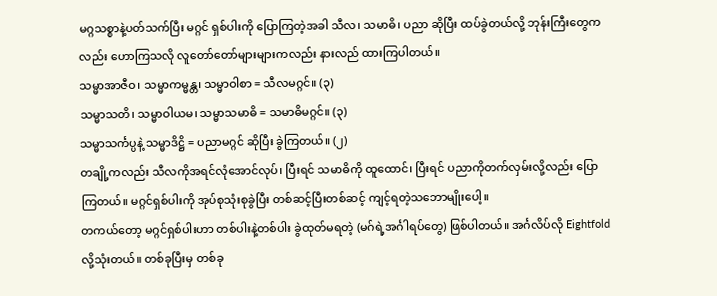မဂ္ဂသစ္စာနဲ့ပတ်သက်ပြီး မဂ္ဂင် ရှစ်ပါးကို ပြောကြတဲ့အခါ သီလ၊ သမာဓိ၊ ပညာ ဆိုပြီး ထပ်ခွဲတယ်လို့ ဘုန်းကြီးတွေကလည်း ဟောကြသလို လူတော်တော်များများကလည်း နားလည် ထားကြပါတယ်။
သမ္မာအာဇီဝ၊ သမ္မာကမ္မန္တ၊ သမ္မာဝါစာ = သီလမဂ္ဂင်။ (၃)
သမ္မာသတိ၊ သမ္မာဝါယမ၊ သမ္မာသမာဓိ = သမာဓိမဂ္ဂင်။ (၃)
သမ္မာသင်္ကပ္ပနဲ့ သမ္မာဒိဋ္ဌိ = ပညာမဂ္ဂင် ဆိုပြီး ခွဲကြတယ်။ (၂)
တချို့ကလည်း သီလကိုအရင်လုံအောင်လုပ်၊ ပြီးရင် သမာဓိကို ထူထောင်၊ ပြီးရင် ပညာကိုတက်လှမ်းလို့လည်း ပြောကြတယ်။ မဂ္ဂင်ရှစ်ပါးကို အုပ်စုသုံးစုခွဲပြီး တစ်ဆင့်ပြီးတစ်ဆင့် ကျင့်ရတဲ့သဘောမျိုးပေါ့။
တကယ်တော့ မဂ္ဂင်ရှစ်ပါးဟာ တစ်ပါးနဲ့တစ်ပါး ခွဲထုတ်မရတဲ့ (မဂ်ရဲ့အင်္ဂါရပ်တွေ) ဖြစ်ပါတယ်။ အင်္ဂလိပ်လို Eightfold လို့သုံးတယ်။ တစ်ခုပြီးမှ တစ်ခု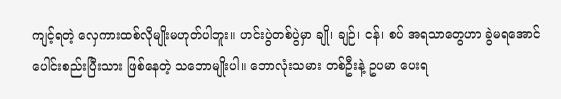ကျင့်ရတဲ့ လှေကားထစ်လိုမျိုးမဟုတ်ပါဘူး။ ဟင်းပွဲတစ်ပွဲမှာ ချို၊ ချဉ်၊ ငန်၊ စပ် အရသာတွေဟာ ခွဲမရအောင် ပေါင်းစည်းပြီးသား ဖြစ်နေတဲ့ သဘောမျိုးပါ။ ဘောလုံးသမား တစ်ဦးနဲ့ ဥပမာ ပေးရ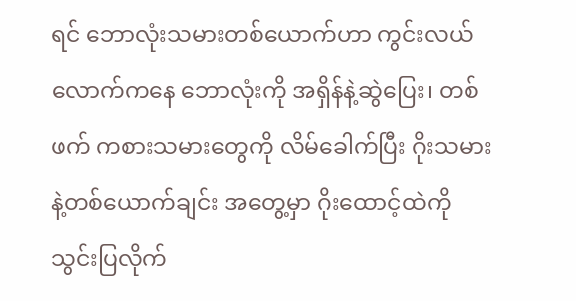ရင် ဘောလုံးသမားတစ်ယောက်ဟာ ကွင်းလယ်လောက်ကနေ ဘောလုံးကို အရှိန်နဲ့ဆွဲပြေး၊ တစ်ဖက် ကစားသမားတွေကို လိမ်ခေါက်ပြီး ဂိုးသမားနဲ့တစ်ယောက်ချင်း အတွေ့မှာ ဂိုးထောင့်ထဲကို သွင်းပြလိုက်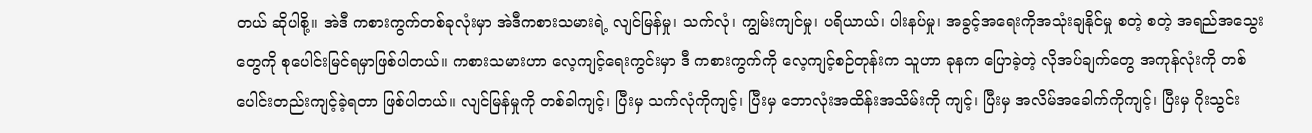တယ် ဆိုပါစို့။ အဲဒီ ကစားကွက်တစ်ခုလုံးမှာ အဲဒီကစားသမားရဲ့ လျင်မြန်မှု၊ သက်လုံ၊ ကျွမ်းကျင်မှု၊ ပရိယာယ်၊ ပါးနပ်မှု၊ အခွင့်အရေးကိုအသုံးချနိုင်မှု စတဲ့ စတဲ့ အရည်အသွေးတွေကို စုပေါင်းမြင်ရမှာဖြစ်ပါတယ်။ ကစားသမားဟာ လေ့ကျင့်ရေးကွင်းမှာ ဒီ ကစားကွက်ကို လေ့ကျင့်စဉ်တုန်းက သူဟာ ခုနက ပြောခဲ့တဲ့ လိုအပ်ချက်တွေ အကုန်လုံးကို တစ်ပေါင်းတည်းကျင့်ခဲ့ရတာ ဖြစ်ပါတယ်။ လျင်မြန်မှုကို တစ်ခါကျင့်၊ ပြီးမှ သက်လုံကိုကျင့်၊ ပြီးမှ ဘောလုံးအထိန်းအသိမ်းကို ကျင့်၊ ပြီးမှ အလိမ်အခေါက်ကိုကျင့်၊ ပြီးမှ ဂိုးသွင်း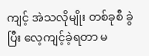ကျင့် အဲသလိုမျိုး တစ်ခုစီ ခွဲပြီး လေ့ကျင့်ခဲ့ရတာ မ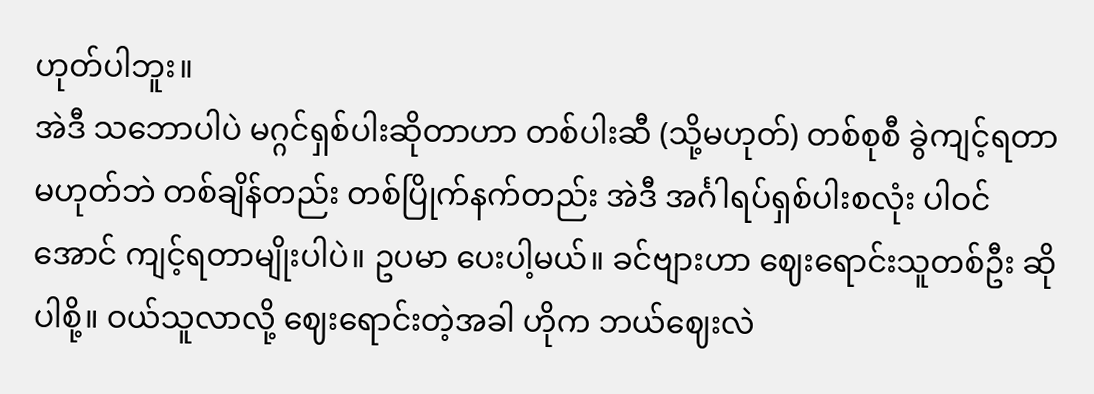ဟုတ်ပါဘူး။
အဲဒီ သဘောပါပဲ မဂ္ဂင်ရှစ်ပါးဆိုတာဟာ တစ်ပါးဆီ (သို့မဟုတ်) တစ်စုစီ ခွဲကျင့်ရတာမဟုတ်ဘဲ တစ်ချိန်တည်း တစ်ပြိုက်နက်တည်း အဲဒီ အင်္ဂါရပ်ရှစ်ပါးစလုံး ပါဝင်အောင် ကျင့်ရတာမျိုးပါပဲ။ ဥပမာ ပေးပါ့မယ်။ ခင်ဗျားဟာ ဈေးရောင်းသူတစ်ဦး ဆိုပါစို့။ ဝယ်သူလာလို့ ဈေးရောင်းတဲ့အခါ ဟိုက ဘယ်ဈေးလဲ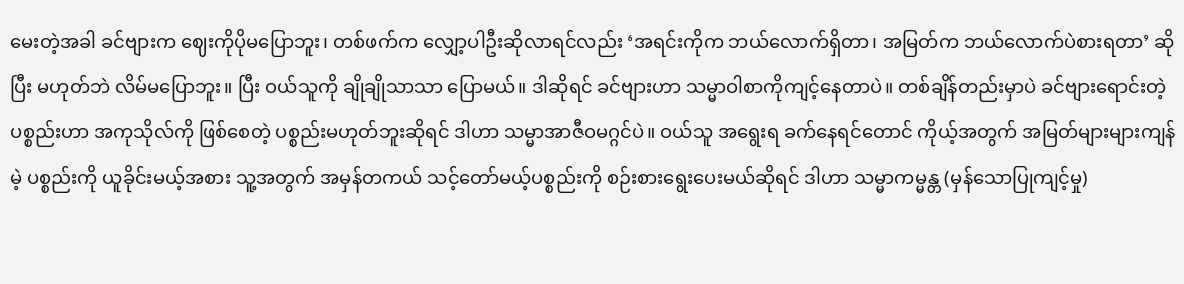မေးတဲ့အခါ ခင်ဗျားက ဈေးကိုပိုမပြောဘူး၊ တစ်ဖက်က လျှော့ပါဦးဆိုလာရင်လည်း ‘အရင်းကိုက ဘယ်လောက်ရှိတာ၊ အမြတ်က ဘယ်လောက်ပဲစားရတာ’ ဆိုပြီး မဟုတ်ဘဲ လိမ်မပြောဘူး။ ပြီး ဝယ်သူကို ချိုချိုသာသာ ပြောမယ်။ ဒါဆိုရင် ခင်ဗျားဟာ သမ္မာဝါစာကိုကျင့်နေတာပဲ။ တစ်ချိန်တည်းမှာပဲ ခင်ဗျားရောင်းတဲ့ပစ္စည်းဟာ အကုသိုလ်ကို ဖြစ်စေတဲ့ ပစ္စည်းမဟုတ်ဘူးဆိုရင် ဒါဟာ သမ္မာအာဇီဝမဂ္ဂင်ပဲ။ ဝယ်သူ အရွေးရ ခက်နေရင်တောင် ကိုယ့်အတွက် အမြတ်များများကျန်မဲ့ ပစ္စည်းကို ယူခိုင်းမယ့်အစား သူ့အတွက် အမှန်တကယ် သင့်တော်မယ့်ပစ္စည်းကို စဉ်းစားရွေးပေးမယ်ဆိုရင် ဒါဟာ သမ္မာကမ္မန္တ (မှန်သောပြုကျင့်မှု)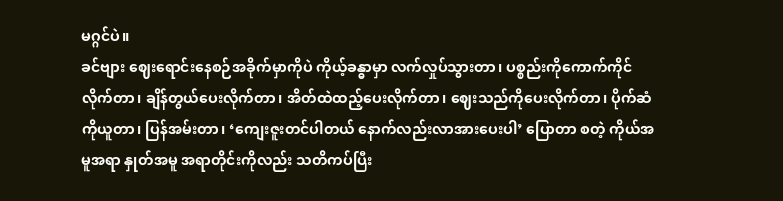မဂ္ဂင်ပဲ။
ခင်ဗျား ဈေးရောင်းနေစဉ်အခိုက်မှာကိုပဲ ကိုယ့်ခန္ဓာမှာ လက်လှုပ်သွားတာ၊ ပစ္စည်းကိုကောက်ကိုင်လိုက်တာ၊ ချိန်တွယ်ပေးလိုက်တာ၊ အိတ်ထဲထည့်ပေးလိုက်တာ၊ ဈေးသည်ကိုပေးလိုက်တာ၊ ပိုက်ဆံကိုယူတာ၊ ပြန်အမ်းတာ၊ ‘ကျေးဇူးတင်ပါတယ် နောက်လည်းလာအားပေးပါ’ ပြောတာ စတဲ့ ကိုယ်အမူအရာ နှုတ်အမူ အရာတိုင်းကိုလည်း သတိကပ်ပြီး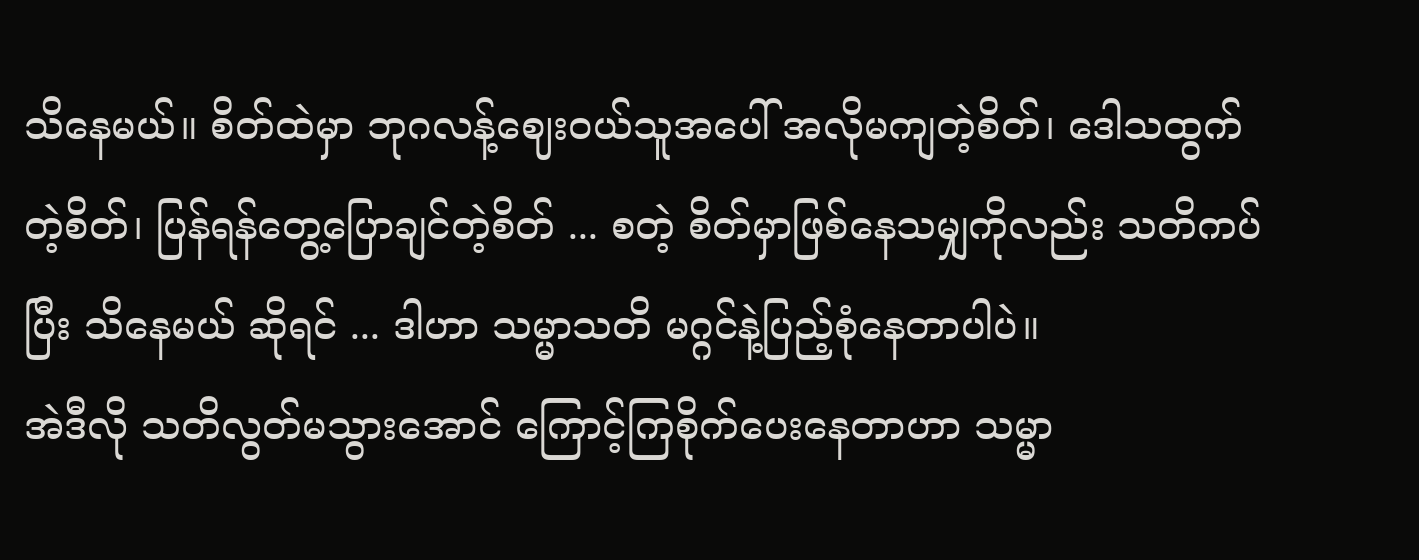သိနေမယ်။ စိတ်ထဲမှာ ဘုဂလန့်ဈေးဝယ်သူအပေါ် အလိုမကျတဲ့စိတ်၊ ဒေါသထွက်တဲ့စိတ်၊ ပြန်ရန်တွေ့ပြောချင်တဲ့စိတ် ... စတဲ့ စိတ်မှာဖြစ်နေသမျှကိုလည်း သတိကပ်ပြီး သိနေမယ် ဆိုရင် ... ဒါဟာ သမ္မာသတိ မဂ္ဂင်နဲ့ပြည့်စုံနေတာပါပဲ။
အဲဒီလို သတိလွတ်မသွားအောင် ကြောင့်ကြစိုက်ပေးနေတာဟာ သမ္မာ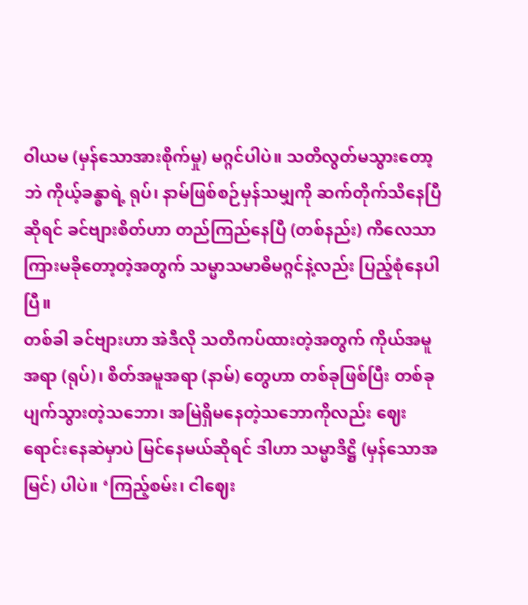ဝါယမ (မှန်သောအားစိုက်မှု) မဂ္ဂင်ပါပဲ။ သတိလွတ်မသွားတော့ဘဲ ကိုယ့်ခန္ဓာရဲ့ ရုပ်၊ နာမ်ဖြစ်စဉ်မှန်သမျှကို ဆက်တိုက်သိနေပြီ ဆိုရင် ခင်ဗျားစိတ်ဟာ တည်ကြည်နေပြီ (တစ်နည်း) ကိလေသာကြားမခိုတော့တဲ့အတွက် သမ္မာသမာဓိမဂ္ဂင်နဲ့လည်း ပြည့်စုံနေပါပြီ။
တစ်ခါ ခင်ဗျားဟာ အဲဒီလို သတိကပ်ထားတဲ့အတွက် ကိုယ်အမူအရာ (ရုပ်)၊ စိတ်အမူအရာ (နာမ်) တွေဟာ တစ်ခုဖြစ်ပြီး တစ်ခုပျက်သွားတဲ့သဘော၊ အမြဲရှိမနေတဲ့သဘောကိုလည်း ဈေးရောင်းနေဆဲမှာပဲ မြင်နေမယ်ဆိုရင် ဒါဟာ သမ္မာဒိဋ္ဌိ (မှန်သောအမြင်) ပါပဲ။ ‘ကြည့်စမ်း၊ ငါဈေး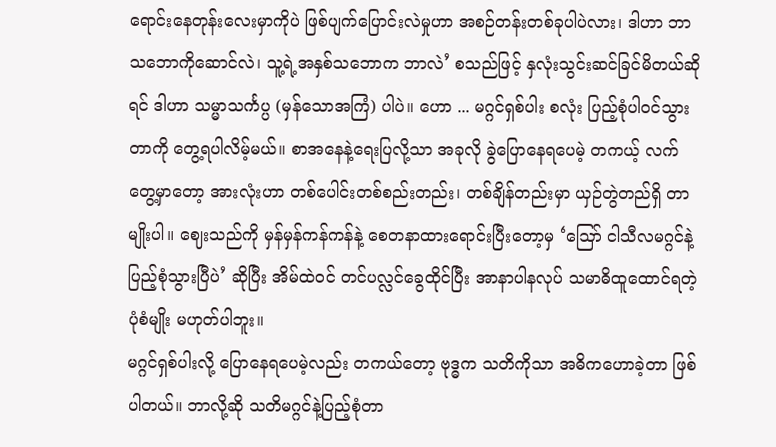ရောင်းနေတုန်းလေးမှာကိုပဲ ဖြစ်ပျက်ပြောင်းလဲမှုဟာ အစဉ်တန်းတစ်ခုပါပဲလား၊ ဒါဟာ ဘာသဘောကိုဆောင်လဲ၊ သူ့ရဲ့အနှစ်သဘောက ဘာလဲ’ စသည်ဖြင့် နှလုံးသွင်းဆင်ခြင်မိတယ်ဆိုရင် ဒါဟာ သမ္မာသင်္ကပ္ပ (မှန်သောအကြံ) ပါပဲ။ ဟော ... မဂ္ဂင်ရှစ်ပါး စလုံး ပြည့်စုံပါဝင်သွားတာကို တွေ့ရပါလိမ့်မယ်။ စာအနေနဲ့ရေးပြလို့သာ အခုလို ခွဲပြောနေရပေမဲ့ တကယ့် လက်တွေ့မှာတော့ အားလုံးဟာ တစ်ပေါင်းတစ်စည်းတည်း၊ တစ်ချိန်တည်းမှာ ယှဉ်တွဲတည်ရှိ တာမျိုးပါ။ ဈေးသည်ကို မှန်မှန်ကန်ကန်နဲ့ စေတနာထားရောင်းပြီးတော့မှ ‘ဪ ငါသီလမဂ္ဂင်နဲ့ ပြည့်စုံသွားပြီပဲ’ ဆိုပြီး အိမ်ထဲဝင် တင်ပလ္လင်ခွေထိုင်ပြီး အာနာပါနလုပ် သမာဓိထူထောင်ရတဲ့ပုံစံမျိုး မဟုတ်ပါဘူး။
မဂ္ဂင်ရှစ်ပါးလို့ ပြောနေရပေမဲ့လည်း တကယ်တော့ ဗုဒ္ဓက သတိကိုသာ အဓိကဟောခဲ့တာ ဖြစ်ပါတယ်။ ဘာလို့ဆို သတိမဂ္ဂင်နဲ့ပြည့်စုံတာ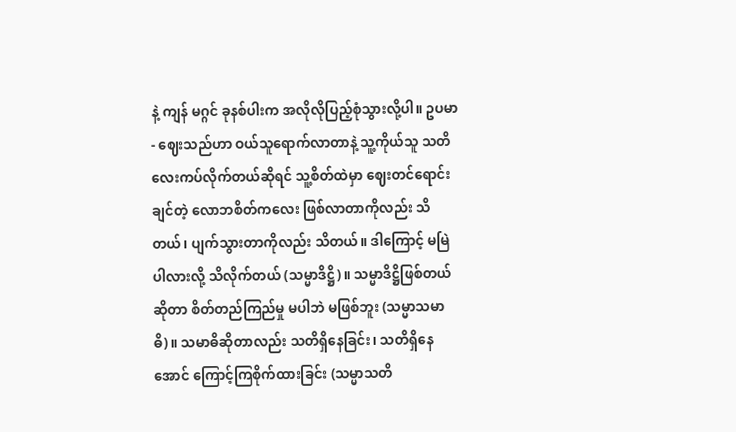နဲ့ ကျန် မဂ္ဂင် ခုနစ်ပါးက အလိုလိုပြည့်စုံသွားလို့ပါ။ ဥပမာ - ဈေးသည်ဟာ ဝယ်သူရောက်လာတာနဲ့ သူ့ကိုယ်သူ သတိလေးကပ်လိုက်တယ်ဆိုရင် သူ့စိတ်ထဲမှာ ဈေးတင်ရောင်းချင်တဲ့ လောဘစိတ်ကလေး ဖြစ်လာတာကိုလည်း သိတယ်၊ ပျက်သွားတာကိုလည်း သိတယ်။ ဒါကြောင့် မမြဲပါလားလို့ သိလိုက်တယ် (သမ္မာဒိဋ္ဌိ)။ သမ္မာဒိဋ္ဌိဖြစ်တယ်ဆိုတာ စိတ်တည်ကြည်မှု မပါဘဲ မဖြစ်ဘူး (သမ္မာသမာဓိ)။ သမာဓိဆိုတာလည်း သတိရှိနေခြင်း၊ သတိရှိနေအောင် ကြောင့်ကြစိုက်ထားခြင်း (သမ္မာသတိ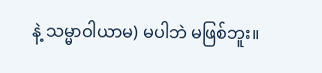နဲ့ သမ္မာဝါယာမ) မပါဘဲ မဖြစ်ဘူး။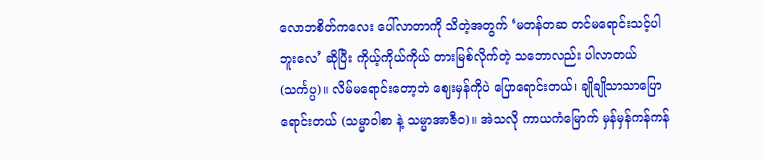လောဘစိတ်ကလေး ပေါ်လာတာကို သိတဲ့အတွက် ‘မတန်တဆ တင်မရောင်းသင့်ပါဘူးလေ’ ဆိုပြီး ကိုယ့်ကိုယ်ကိုယ် တားမြစ်လိုက်တဲ့ သဘောလည်း ပါလာတယ် (သင်္ကပ္ပ)။ လိမ်မရောင်းတော့ဘဲ ဈေးမှန်ကိုပဲ ပြောရောင်းတယ်၊ ချိုချိုသာသာပြောရောင်းတယ် (သမ္မာဝါစာ နဲ့ သမ္မာအာဇီဝ)။ အဲသလို ကာယကံမြောက် မှန်မှန်ကန်ကန်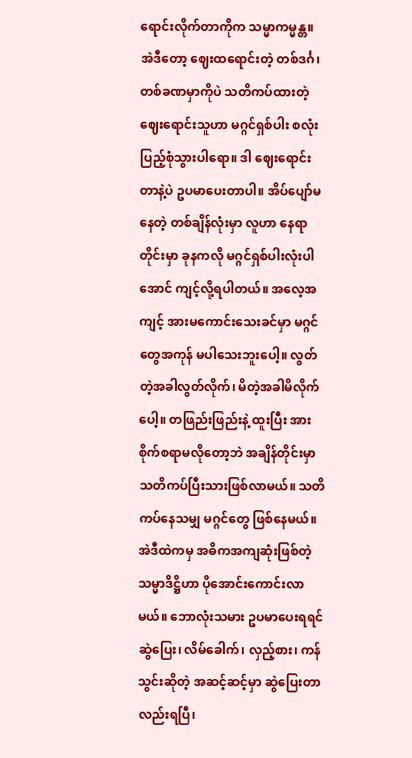ရောင်းလိုက်တာကိုက သမ္မာကမ္မန္တ။
အဲဒီတော့ ဈေးထရောင်းတဲ့ တစ်ဒင်္ဂ၊ တစ်ခဏမှာကိုပဲ သတိကပ်ထားတဲ့ဈေးရောင်းသူဟာ မဂ္ဂင်ရှစ်ပါး စလုံး ပြည့်စုံသွားပါရော။ ဒါ ဈေးရောင်းတာနဲ့ပဲ ဥပမာပေးတာပါ။ အိပ်ပျော်မနေတဲ့ တစ်ချိန်လုံးမှာ လူဟာ နေရာတိုင်းမှာ ခုနကလို မဂ္ဂင်ရှစ်ပါးလုံးပါအောင် ကျင့်လို့ရပါတယ်။ အလေ့အကျင့် အားမကောင်းသေးခင်မှာ မဂ္ဂင်တွေအကုန် မပါသေးဘူးပေါ့။ လွတ်တဲ့အခါလွတ်လိုက်၊ မိတဲ့အခါမိလိုက်ပေါ့။ တဖြည်းဖြည်းနဲ့ ထူးပြီး အားစိုက်စရာမလိုတော့ဘဲ အချိန်တိုင်းမှာ သတိကပ်ပြီးသားဖြစ်လာမယ်။ သတိကပ်နေသမျှ မဂ္ဂင်တွေ ဖြစ်နေမယ်။ အဲဒီထဲကမှ အဓိကအကျဆုံးဖြစ်တဲ့ သမ္မာဒိဋ္ဌိဟာ ပိုအောင်းကောင်းလာမယ်။ ဘောလုံးသမား ဥပမာပေးရရင် ဆွဲပြေး၊ လိမ်ခေါက်၊ လှည့်စား၊ ကန်သွင်းဆိုတဲ့ အဆင့်ဆင့်မှာ ဆွဲပြေးတာလည်းရပြီ၊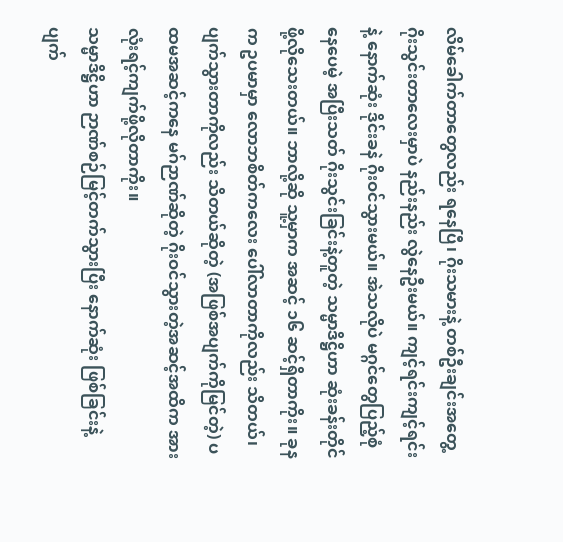လိမ်ခေါက်တာတွေလည်း ရနေပြီ၊ ဂိုးသမားနဲ့ တစ်ဦးချင်းအတွေ့ ဂိုးသွင်းတာလေးမှာပဲ နည်းနည်း လွဲနေဦးမယ်။ ကျင့်ရင်းကျင့်ရင်းနဲ့ နောက်ဆုံး ဒိုင်းခနဲ ဂိုးဝင်သွားမယ်။ အဲသလိုပဲ မဂ္ဂင်တွေပြည့်စုံနေပေမဲ့ အပြီးသတ် ဂိုးသွင်းခြင်းနဲ့တူတဲ့ သမ္မာဒိဋ္ဌိဟာ ဆုံးခန်းတိုင်ဖို့လိုသေးတယ်။ ဘာလို့ဆို သူ့မှာက အဆင့် ၁၆ ဆင့်ရှိတာကိုး။ ခုနက ဥပမာမှာ လောဘစိတ်ကလေး ပေါ်လာတာကိုလည်း သိတယ်၊ ပျက်သွားတာကိုလည်း သိတယ်ဆိုတဲ့ (အဖြစ်အပျက်ကိုမြင်တဲ့) ပထမအဆင့်ကနေ မဂ်ဉာဏ်ဆိုတဲ့ ဂိုးဝင်သွားတဲ့အဆင့်အထိက အားလုံးရင့်ကျက်ဖို့လိုတာကိုး။
သမ္မာဒိဋ္ဌိဟာ ဉာဏ်စဉ်မြင့်တက်သွားပြီး နောက်ဆုံး ဖြစ်ခြင်းနဲ့ ပျက်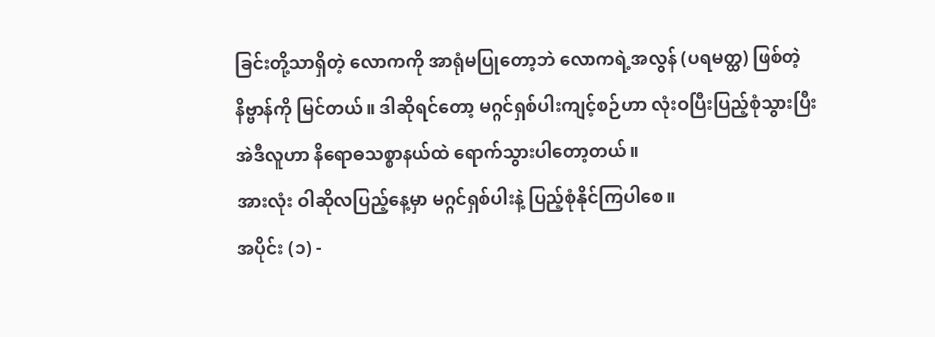ခြင်းတို့သာရှိတဲ့ လောကကို အာရုံမပြုတော့ဘဲ လောကရဲ့အလွန် (ပရမတ္ထ) ဖြစ်တဲ့ နိဗ္ဗာန်ကို မြင်တယ်။ ဒါဆိုရင်တော့ မဂ္ဂင်ရှစ်ပါးကျင့်စဉ်ဟာ လုံးဝပြီးပြည့်စုံသွားပြီး အဲဒီလူဟာ နိရောဓသစ္စာနယ်ထဲ ရောက်သွားပါတော့တယ်။
အားလုံး ဝါဆိုလပြည့်နေ့မှာ မဂ္ဂင်ရှစ်ပါးနဲ့ ပြည့်စုံနိုင်ကြပါစေ။
အပိုင်း (၁) -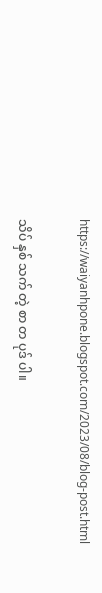https://waiyanhpone.blogspot.com/2023/08/blog-post.html

သိပ် နှစ် သက် တဲ့ စာ တ ပုဒ် ပါ။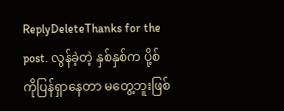ReplyDeleteThanks for the post. လွန်ခဲ့တဲ့ နှစ်နှစ်က ပို့စ်ကိုပြန်ရှာနေတာ မတွေ့ဘူးဖြစ်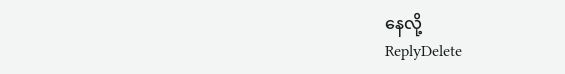နေလို့
ReplyDelete